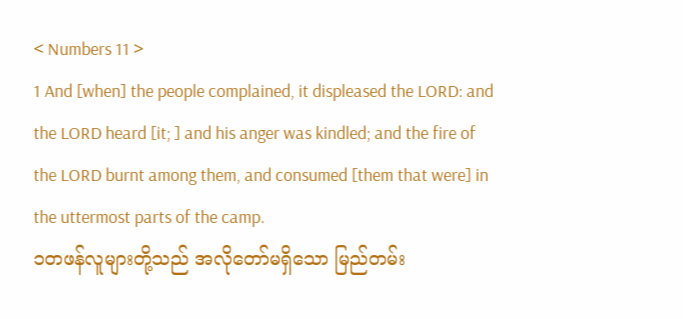< Numbers 11 >
1 And [when] the people complained, it displeased the LORD: and the LORD heard [it; ] and his anger was kindled; and the fire of the LORD burnt among them, and consumed [them that were] in the uttermost parts of the camp.
၁တဖန်လူများတို့သည် အလိုတော်မရှိသော မြည်တမ်း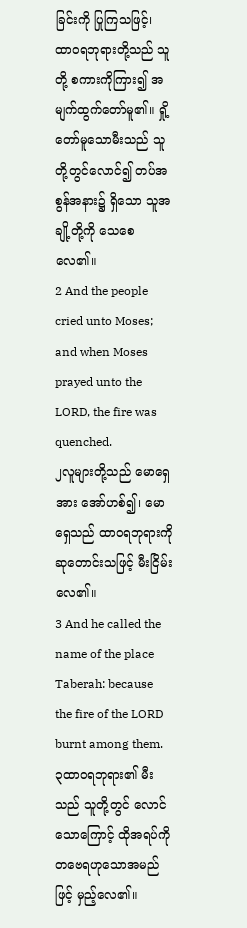ခြင်းကို ပြုကြသဖြင့်၊ ထာဝရဘုရားတို့သည် သူတို့ စကားကိုကြား၍ အမျက်ထွက်တော်မူ၏။ ရှို့တော်မူသောမီးသည် သူတို့တွင်လောင်၍ တပ်အစွန်အနား၌ ရှိသော သူအချို့တို့ကို သေစေလေ၏။
2 And the people cried unto Moses; and when Moses prayed unto the LORD, the fire was quenched.
၂လူများတို့သည် မောရှေအား အော်ဟစ်၍၊ မောရှေသည် ထာဝရဘုရားကို ဆုတောင်းသဖြင့် မီးငြိမ်း လေ၏။
3 And he called the name of the place Taberah: because the fire of the LORD burnt among them.
၃ထာဝရဘုရား၏ မီးသည် သူတို့တွင် လောင် သောကြောင့် ထိုအရပ်ကို တဗေရဟုသောအမည်ဖြင့် မှည့်လေ၏။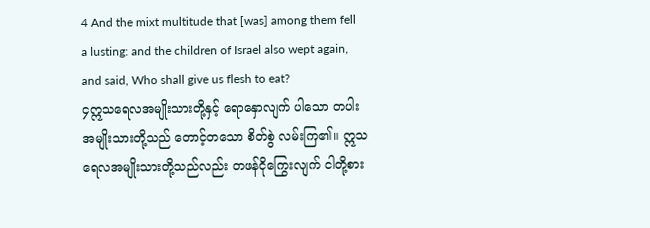4 And the mixt multitude that [was] among them fell a lusting: and the children of Israel also wept again, and said, Who shall give us flesh to eat?
၄ဣသရေလအမျိုးသားတို့နှင့် ရောနှောလျက် ပါသော တပါးအမျိုးသားတို့သည် တောင့်တသော စိတ်စွဲ လမ်းကြ၏။ ဣသရေလအမျိုးသားတို့သည်လည်း တဖန်ငိုကြွေးလျက် ငါတို့စား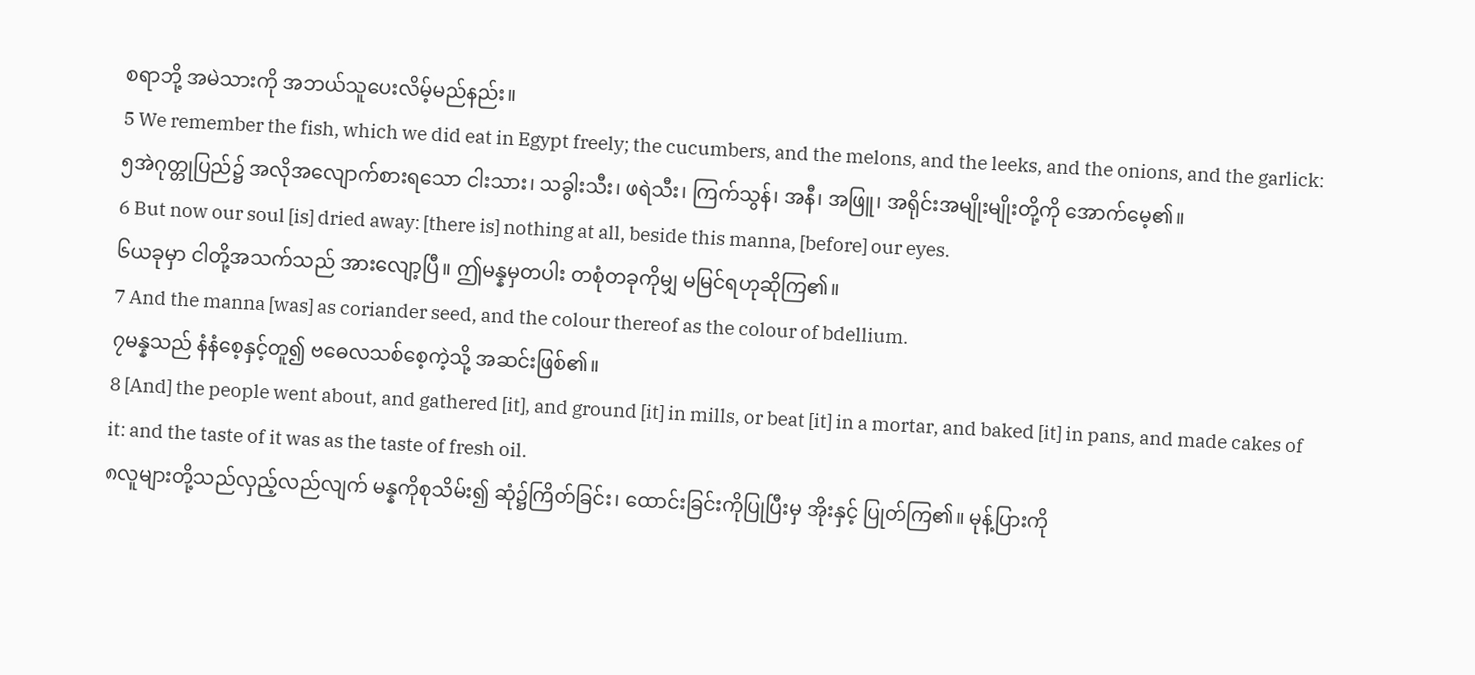စရာဘို့ အမဲသားကို အဘယ်သူပေးလိမ့်မည်နည်း။
5 We remember the fish, which we did eat in Egypt freely; the cucumbers, and the melons, and the leeks, and the onions, and the garlick:
၅အဲဂုတ္တုပြည်၌ အလိုအလျောက်စားရသော ငါးသား၊ သခွါးသီး၊ ဖရဲသီး၊ ကြက်သွန်၊ အနီ၊ အဖြူ၊ အရိုင်းအမျိုးမျိုးတို့ကို အောက်မေ့၏။
6 But now our soul [is] dried away: [there is] nothing at all, beside this manna, [before] our eyes.
၆ယခုမှာ ငါတို့အသက်သည် အားလျော့ပြီ။ ဤမန္နမှတပါး တစုံတခုကိုမျှ မမြင်ရဟုဆိုကြ၏။
7 And the manna [was] as coriander seed, and the colour thereof as the colour of bdellium.
၇မန္နသည် နံနံစေ့နှင့်တူ၍ ဗဓေလသစ်စေ့ကဲ့သို့ အဆင်းဖြစ်၏။
8 [And] the people went about, and gathered [it], and ground [it] in mills, or beat [it] in a mortar, and baked [it] in pans, and made cakes of it: and the taste of it was as the taste of fresh oil.
၈လူများတို့သည်လှည့်လည်လျက် မန္နကိုစုသိမ်း၍ ဆုံ၌ကြိတ်ခြင်း၊ ထောင်းခြင်းကိုပြုပြီးမှ အိုးနှင့် ပြုတ်ကြ၏။ မုန့်ပြားကို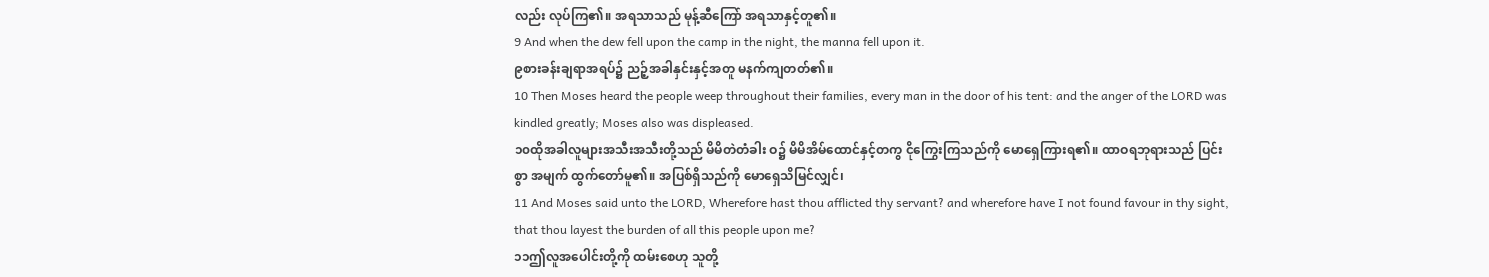လည်း လုပ်ကြ၏။ အရသာသည် မုန့်ဆီကြော် အရသာနှင့်တူ၏။
9 And when the dew fell upon the camp in the night, the manna fell upon it.
၉စားခန်းချရာအရပ်၌ ညဉ့်အခါနှင်းနှင့်အတူ မနက်ကျတတ်၏။
10 Then Moses heard the people weep throughout their families, every man in the door of his tent: and the anger of the LORD was kindled greatly; Moses also was displeased.
၁၀ထိုအခါလူများအသီးအသီးတို့သည် မိမိတဲတံခါး ဝ၌ မိမိအိမ်ထောင်နှင့်တကွ ငိုကြွေးကြသည်ကို မောရှေကြားရ၏။ ထာဝရဘုရားသည် ပြင်းစွာ အမျက် ထွက်တော်မူ၏။ အပြစ်ရှိသည်ကို မောရှေသိမြင်လျှင်၊
11 And Moses said unto the LORD, Wherefore hast thou afflicted thy servant? and wherefore have I not found favour in thy sight, that thou layest the burden of all this people upon me?
၁၁ဤလူအပေါင်းတို့ကို ထမ်းစေဟု သူတို့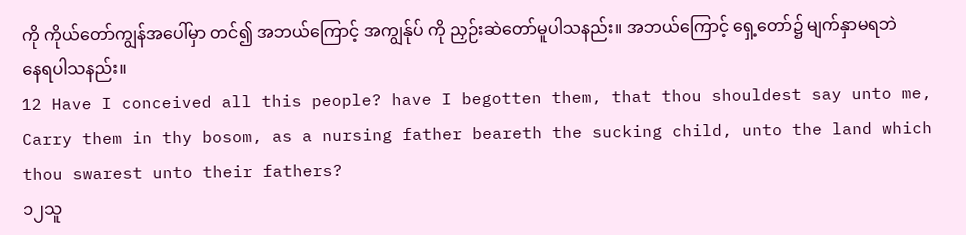ကို ကိုယ်တော်ကျွန်အပေါ်မှာ တင်၍ အဘယ်ကြောင့် အကျွန်ုပ် ကို ညှဉ်းဆဲတော်မူပါသနည်း။ အဘယ်ကြောင့် ရှေ့တော်၌ မျက်နှာမရဘဲ နေရပါသနည်း။
12 Have I conceived all this people? have I begotten them, that thou shouldest say unto me, Carry them in thy bosom, as a nursing father beareth the sucking child, unto the land which thou swarest unto their fathers?
၁၂သူ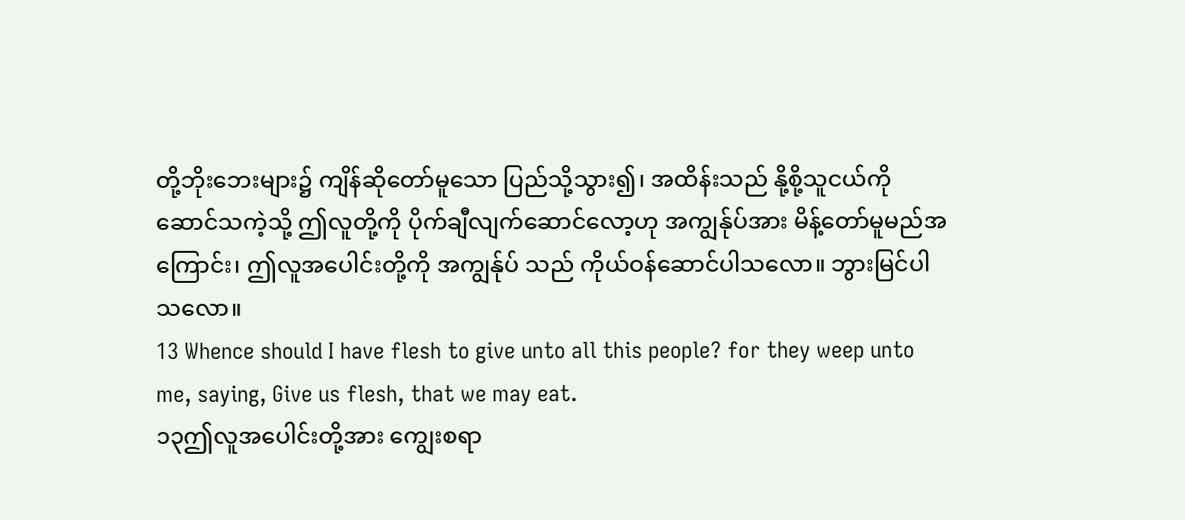တို့ဘိုးဘေးများ၌ ကျိန်ဆိုတော်မူသော ပြည်သို့သွား၍၊ အထိန်းသည် နို့စို့သူငယ်ကိုဆောင်သကဲ့သို့ ဤလူတို့ကို ပိုက်ချီလျက်ဆောင်လော့ဟု အကျွန်ုပ်အား မိန့်တော်မူမည်အကြောင်း၊ ဤလူအပေါင်းတို့ကို အကျွန်ုပ် သည် ကိုယ်ဝန်ဆောင်ပါသလော။ ဘွားမြင်ပါသလော။
13 Whence should I have flesh to give unto all this people? for they weep unto me, saying, Give us flesh, that we may eat.
၁၃ဤလူအပေါင်းတို့အား ကျွေးစရာ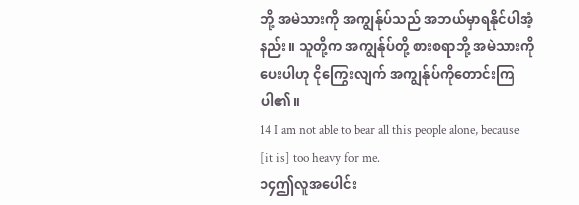ဘို့ အမဲသားကို အကျွန်ုပ်သည် အဘယ်မှာရနိုင်ပါအံ့နည်း။ သူတို့က အကျွန်ုပ်တို့ စားစရာဘို့ အမဲသားကိုပေးပါဟု ငိုကြွေးလျက် အကျွန်ုပ်ကိုတောင်းကြပါ၏။
14 I am not able to bear all this people alone, because [it is] too heavy for me.
၁၄ဤလူအပေါင်း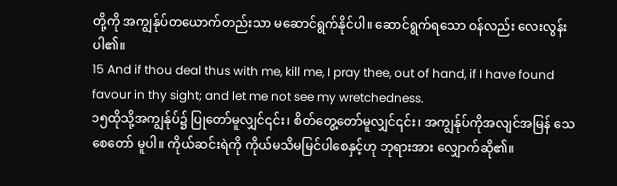တို့ကို အကျွန်ုပ်တယောက်တည်းသာ မဆောင်ရွက်နိုင်ပါ။ ဆောင်ရွက်ရသော ဝန်လည်း လေးလွန်းပါ၏။
15 And if thou deal thus with me, kill me, I pray thee, out of hand, if I have found favour in thy sight; and let me not see my wretchedness.
၁၅ထိုသို့အကျွန်ုပ်၌ ပြုတော်မူလျှင်၎င်း၊ စိတ်တွေ့တော်မူလျှင်၎င်း၊ အကျွန်ုပ်ကိုအလျင်အမြန် သေစေတော် မူပါ။ ကိုယ်ဆင်းရဲကို ကိုယ်မသိမမြင်ပါစေနှင့်ဟု ဘုရားအား လျှောက်ဆို၏။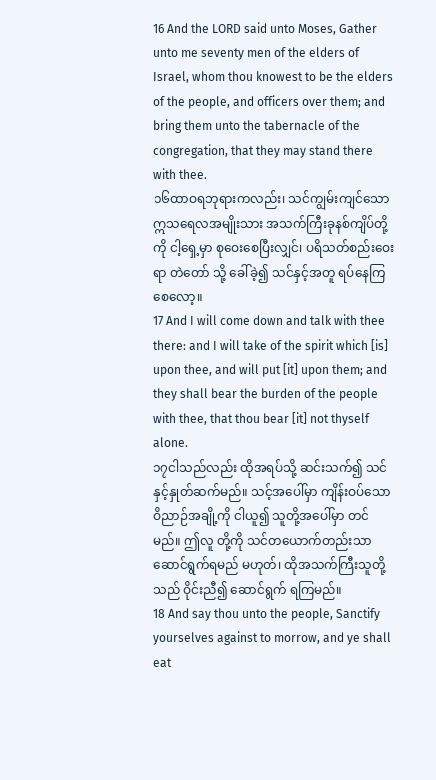16 And the LORD said unto Moses, Gather unto me seventy men of the elders of Israel, whom thou knowest to be the elders of the people, and officers over them; and bring them unto the tabernacle of the congregation, that they may stand there with thee.
၁၆ထာဝရဘုရားကလည်း၊ သင်ကျွမ်းကျင်သော ဣသရေလအမျိုးသား အသက်ကြီးခုနစ်ကျိပ်တို့ကို ငါ့ရှေ့မှာ စုဝေးစေပြီးလျှင်၊ ပရိသတ်စည်းဝေးရာ တဲတော် သို့ ခေါ်ခဲ့၍ သင်နှင့်အတူ ရပ်နေကြစေလော့။
17 And I will come down and talk with thee there: and I will take of the spirit which [is] upon thee, and will put [it] upon them; and they shall bear the burden of the people with thee, that thou bear [it] not thyself alone.
၁၇ငါသည်လည်း ထိုအရပ်သို့ ဆင်းသက်၍ သင်နှင့်နှုတ်ဆက်မည်။ သင့်အပေါ်မှာ ကျိန်းဝပ်သော ဝိညာဉ်အချို့ကို ငါယူ၍ သူတို့အပေါ်မှာ တင်မည်။ ဤလူ တို့ကို သင်တယောက်တည်းသာ ဆောင်ရွက်ရမည် မဟုတ်၊ ထိုအသက်ကြီးသူတို့သည် ဝိုင်းညီ၍ ဆောင်ရွက် ရကြမည်။
18 And say thou unto the people, Sanctify yourselves against to morrow, and ye shall eat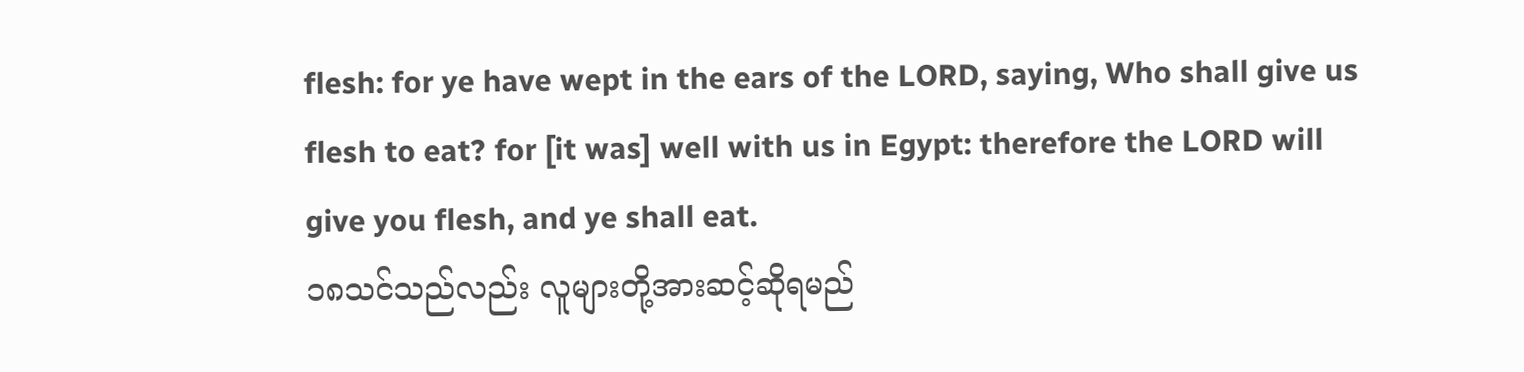flesh: for ye have wept in the ears of the LORD, saying, Who shall give us flesh to eat? for [it was] well with us in Egypt: therefore the LORD will give you flesh, and ye shall eat.
၁၈သင်သည်လည်း လူများတို့အားဆင့်ဆိုရမည်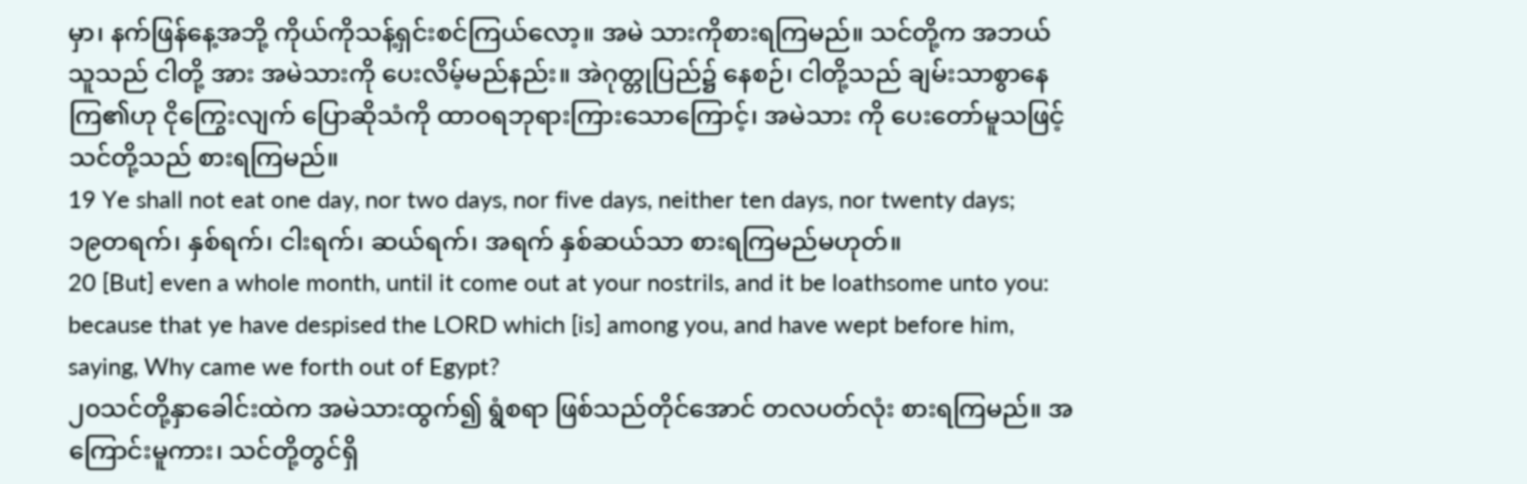မှာ၊ နက်ဖြန်နေ့အဘို့ ကိုယ်ကိုသန့်ရှင်းစင်ကြယ်လော့။ အမဲ သားကိုစားရကြမည်။ သင်တို့က အဘယ်သူသည် ငါတို့ အား အမဲသားကို ပေးလိမ့်မည်နည်း။ အဲဂုတ္တုပြည်၌ နေစဉ်၊ ငါတို့သည် ချမ်းသာစွာနေကြ၏ဟု ငိုကြွေးလျက် ပြောဆိုသံကို ထာဝရဘုရားကြားသောကြောင့်၊ အမဲသား ကို ပေးတော်မူသဖြင့် သင်တို့သည် စားရကြမည်။
19 Ye shall not eat one day, nor two days, nor five days, neither ten days, nor twenty days;
၁၉တရက်၊ နှစ်ရက်၊ ငါးရက်၊ ဆယ်ရက်၊ အရက် နှစ်ဆယ်သာ စားရကြမည်မဟုတ်။
20 [But] even a whole month, until it come out at your nostrils, and it be loathsome unto you: because that ye have despised the LORD which [is] among you, and have wept before him, saying, Why came we forth out of Egypt?
၂၀သင်တို့နှာခေါင်းထဲက အမဲသားထွက်၍ ရွံစရာ ဖြစ်သည်တိုင်အောင် တလပတ်လုံး စားရကြမည်။ အကြောင်းမူကား၊ သင်တို့တွင်ရှိ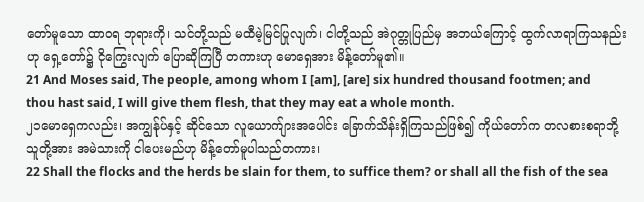တော်မူသော ထာဝရ ဘုရားကို၊ သင်တို့သည် မထီမဲ့မြင်ပြုလျက်၊ ငါတို့သည် အဲဂုတ္တုပြည်မှ အဘယ်ကြောင့် ထွက်လာရာကြသနည်းဟု ရှေ့တော်၌ ငိုကြွေးလျက် ပြောဆိုကြပြီ တကားဟု မောရှေအား မိန့်တော်မူ၏။
21 And Moses said, The people, among whom I [am], [are] six hundred thousand footmen; and thou hast said, I will give them flesh, that they may eat a whole month.
၂၁မောရှေကလည်း၊ အကျွန်ုပ်နှင့် ဆိုင်သော လူယောက်ျားအပေါင်း ခြောက်သိန်းရှိကြသည်ဖြစ်၍ ကိုယ်တော်က တလစားစရာဘို့ သူတို့အား အမဲသားကို ငါပေးမည်ဟု မိန့်တော်မူပါသည်တကား၊
22 Shall the flocks and the herds be slain for them, to suffice them? or shall all the fish of the sea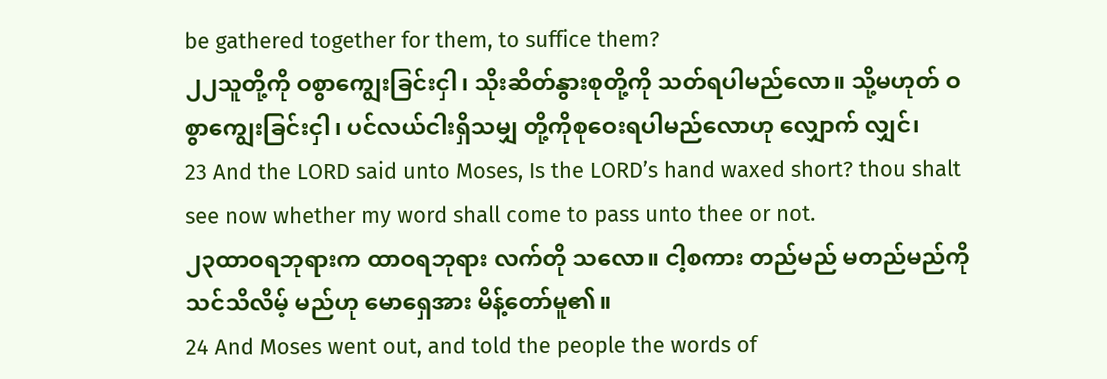be gathered together for them, to suffice them?
၂၂သူတို့ကို ဝစွာကျွေးခြင်းငှါ၊ သိုးဆိတ်နွားစုတို့ကို သတ်ရပါမည်လော။ သို့မဟုတ် ဝစွာကျွေးခြင်းငှါ၊ ပင်လယ်ငါးရှိသမျှ တို့ကိုစုဝေးရပါမည်လောဟု လျှောက် လျှင်၊
23 And the LORD said unto Moses, Is the LORD’s hand waxed short? thou shalt see now whether my word shall come to pass unto thee or not.
၂၃ထာဝရဘုရားက ထာဝရဘုရား လက်တို သလော။ ငါ့စကား တည်မည် မတည်မည်ကို သင်သိလိမ့် မည်ဟု မောရှေအား မိန့်တော်မူ၏။
24 And Moses went out, and told the people the words of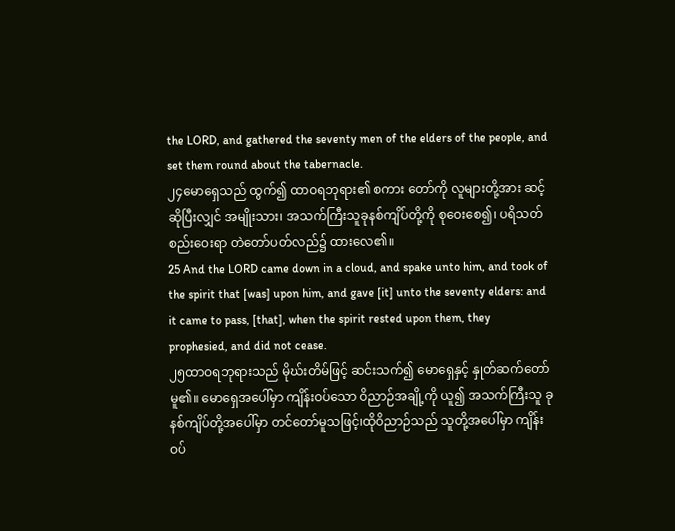the LORD, and gathered the seventy men of the elders of the people, and set them round about the tabernacle.
၂၄မောရှေသည် ထွက်၍ ထာဝရဘုရား၏ စကား တော်ကို လူများတို့အား ဆင့်ဆိုပြီးလျှင် အမျိုးသား၊ အသက်ကြီးသူခုနစ်ကျိပ်တို့ကို စုဝေးစေ၍၊ ပရိသတ် စည်းဝေးရာ တဲတော်ပတ်လည်၌ ထားလေ၏။
25 And the LORD came down in a cloud, and spake unto him, and took of the spirit that [was] upon him, and gave [it] unto the seventy elders: and it came to pass, [that], when the spirit rested upon them, they prophesied, and did not cease.
၂၅ထာဝရဘုရားသည် မိုဃ်းတိမ်ဖြင့် ဆင်းသက်၍ မောရှေနှင့် နှုတ်ဆက်တော်မူ၏။ မောရှေအပေါ်မှာ ကျိန်းဝပ်သော ဝိညာဉ်အချို့ကို ယူ၍ အသက်ကြီးသူ ခုနစ်ကျိပ်တို့အပေါ်မှာ တင်တော်မူသဖြင့်၊ထိုဝိညာဉ်သည် သူတို့အပေါ်မှာ ကျိန်းဝပ်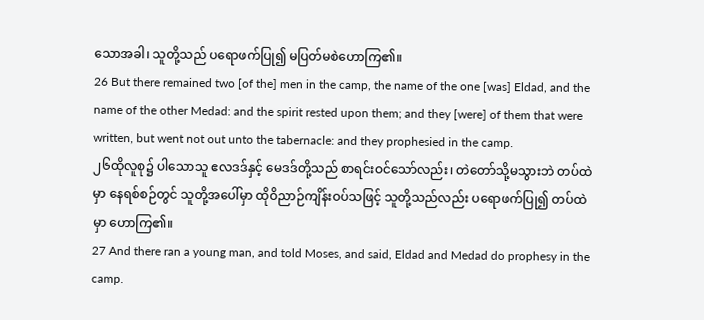သောအခါ၊ သူတို့သည် ပရောဖက်ပြု၍ မပြတ်မစဲဟောကြ၏။
26 But there remained two [of the] men in the camp, the name of the one [was] Eldad, and the name of the other Medad: and the spirit rested upon them; and they [were] of them that were written, but went not out unto the tabernacle: and they prophesied in the camp.
၂၆ထိုလူစု၌ ပါသောသူ ဧလဒဒ်နှင့် မေဒဒ်တို့သည် စာရင်းဝင်သော်လည်း၊ တဲတော်သို့မသွားဘဲ တပ်ထဲမှာ နေရစ်စဉ်တွင် သူတို့အပေါ်မှာ ထိုဝိညာဉ်ကျိန်းဝပ်သဖြင့် သူတို့သည်လည်း ပရောဖက်ပြု၍ တပ်ထဲမှာ ဟောကြ၏။
27 And there ran a young man, and told Moses, and said, Eldad and Medad do prophesy in the camp.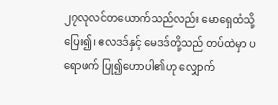၂၇လုလင်တယောက်သည်လည်း မောရှေထံသို့ ပြေး၍၊ ဧလဒဒ်နှင့် မေဒဒ်တို့သည် တပ်ထဲမှာ ပရောဖက် ပြု၍ဟောပါ၏ဟု လျှောက်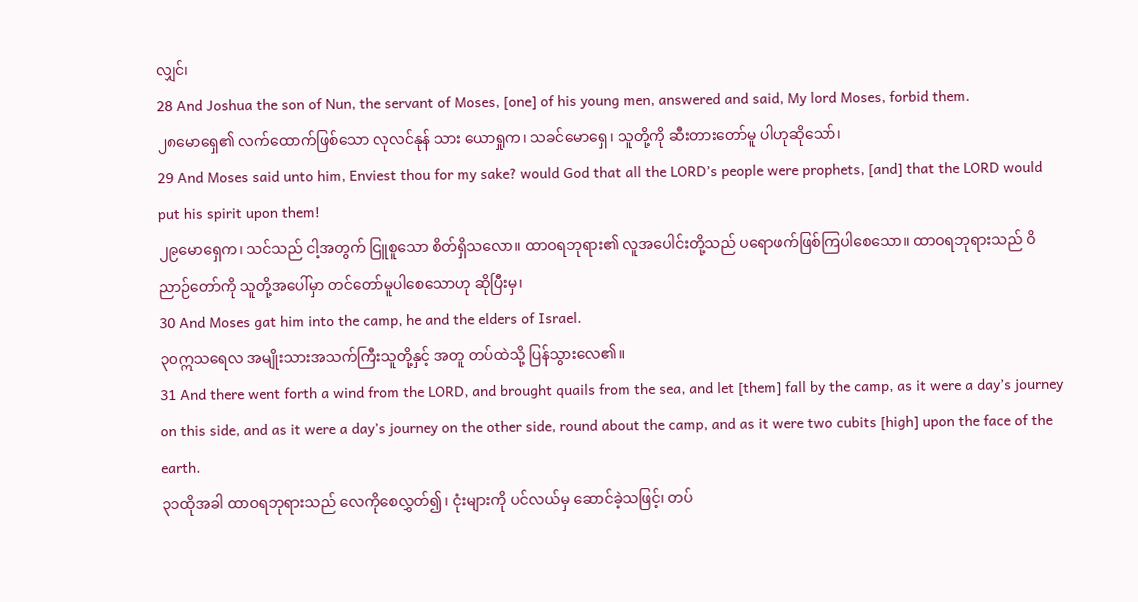လျှင်၊
28 And Joshua the son of Nun, the servant of Moses, [one] of his young men, answered and said, My lord Moses, forbid them.
၂၈မောရှေ၏ လက်ထောက်ဖြစ်သော လုလင်နုန် သား ယောရှုက၊ သခင်မောရှေ၊ သူတို့ကို ဆီးတားတော်မူ ပါဟုဆိုသော်၊
29 And Moses said unto him, Enviest thou for my sake? would God that all the LORD’s people were prophets, [and] that the LORD would put his spirit upon them!
၂၉မောရှေက၊ သင်သည် ငါ့အတွက် ငြူစူသော စိတ်ရှိသလော။ ထာဝရဘုရား၏ လူအပေါင်းတို့သည် ပရောဖက်ဖြစ်ကြပါစေသော။ ထာဝရဘုရားသည် ဝိညာဉ်တော်ကို သူတို့အပေါ်မှာ တင်တော်မူပါစေသောဟု ဆိုပြီးမှ၊
30 And Moses gat him into the camp, he and the elders of Israel.
၃၀ဣသရေလ အမျိုးသားအသက်ကြီးသူတို့နှင့် အတူ တပ်ထဲသို့ ပြန်သွားလေ၏။
31 And there went forth a wind from the LORD, and brought quails from the sea, and let [them] fall by the camp, as it were a day’s journey on this side, and as it were a day’s journey on the other side, round about the camp, and as it were two cubits [high] upon the face of the earth.
၃၁ထိုအခါ ထာဝရဘုရားသည် လေကိုစေလွှတ်၍၊ ငုံးများကို ပင်လယ်မှ ဆောင်ခဲ့သဖြင့်၊ တပ်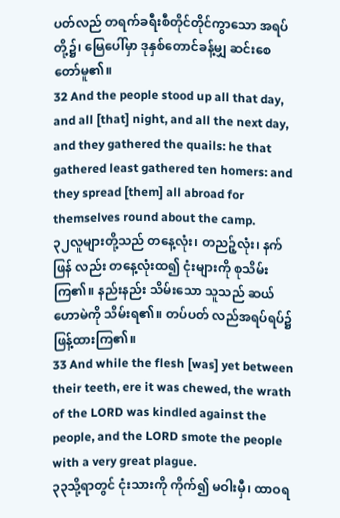ပတ်လည် တရက်ခရီးစီတိုင်တိုင်ကွာသော အရပ်တို့၌၊ မြေပေါ်မှာ ဒုနှစ်တောင်ခန့်မျှ ဆင်းစေတော်မူ၏။
32 And the people stood up all that day, and all [that] night, and all the next day, and they gathered the quails: he that gathered least gathered ten homers: and they spread [them] all abroad for themselves round about the camp.
၃၂လူများတို့သည် တနေ့လုံး၊ တညဉ့်လုံး၊ နက်ဖြန် လည်း တနေ့လုံးထ၍ ငုံးများကို စုသိမ်းကြ၏။ နည်းနည်း သိမ်းသော သူသည် ဆယ်ဟောမဲကို သိမ်းရ၏။ တပ်ပတ် လည်အရပ်ရပ်၌ ဖြန့်ထားကြ၏။
33 And while the flesh [was] yet between their teeth, ere it was chewed, the wrath of the LORD was kindled against the people, and the LORD smote the people with a very great plague.
၃၃သို့ရာတွင် ငုံးသားကို ကိုက်၍ မဝါးမှီ၊ ထာဝရ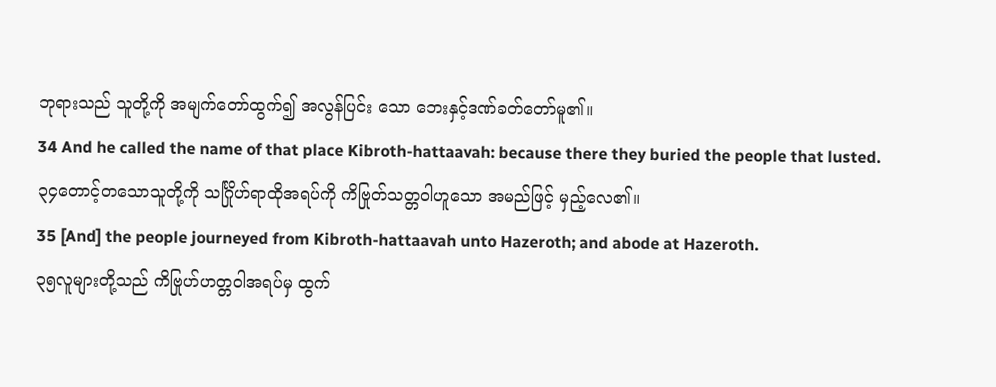ဘုရားသည် သူတို့ကို အမျက်တော်ထွက်၍ အလွန်ပြင်း သော ဘေးနှင့်ဒဏ်ခတ်တော်မူ၏။
34 And he called the name of that place Kibroth-hattaavah: because there they buried the people that lusted.
၃၄တောင့်တသောသူတို့ကို သင်္ဂြိုဟ်ရာထိုအရပ်ကို ကိဗြုတ်သတ္တဝါဟူသော အမည်ဖြင့် မှည့်လေ၏။
35 [And] the people journeyed from Kibroth-hattaavah unto Hazeroth; and abode at Hazeroth.
၃၅လူများတို့သည် ကိဗြုဟ်ဟတ္တဝါအရပ်မှ ထွက်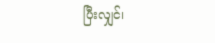ပြီးလျှင်၊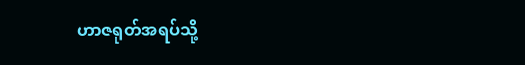ဟာဇရုတ်အရပ်သို့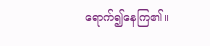ရောက်၍နေကြ၏။